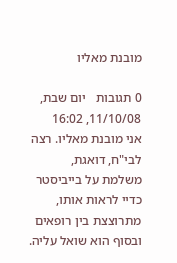מובנת מאליו

0 תגובות   יום שבת, 11/10/08, 16:02
אני מובנת מאליו. רצה לבי"ח, דואגת, משלמת על בייביסטר כדיי לראות אותו, מתרוצצת בין רופאים ובסוף הוא שואל עליה.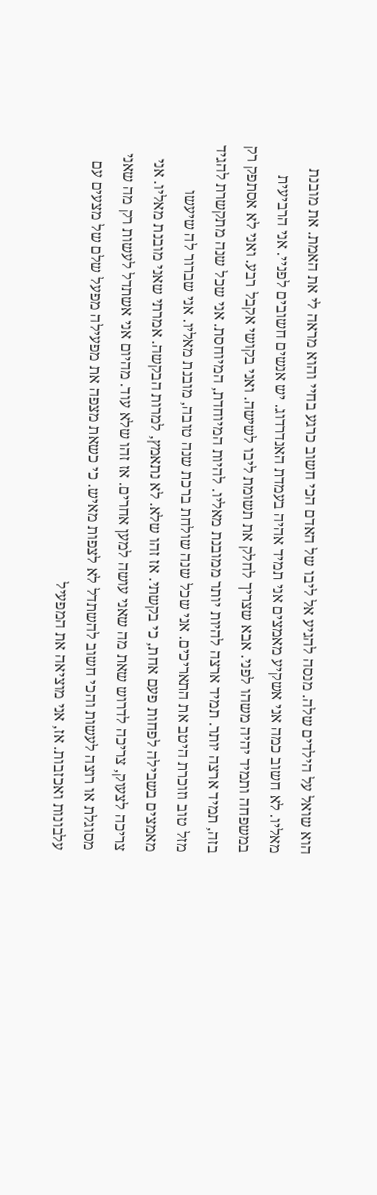הוא שואל על הילדים שלה. מנסה להגיע אל ליבו של האדם הכי חשוב כרגע בחיי והוא מראה לי את האמת. את מובנת מאליו. לא חשוב כמה אני אשקיע מאמצים אני תמיד אהיה בעמדת האנדרדוג. יש אנשים חשובים לפניי. אני הרביעית במשפחה ותמיד יהיה משהו לפני. אבא שצריך לחלק את תשומת ליבו לשישה. ואני בקושי אקבל רבע. ואני לא אסתפק רק בזה, תמיד ארצה יותר. תמיד ארצה להיות יותר ממובנת מאליו. להיות המיוחדת, המיוחסת. אני שכל שנה מתקשרת להגיד מזל טוב וזוכרת היטב את התאריכים. אני שכל שנה שולחת ברכת שנה טובה, מובנת מאליו. אני שברור לה שיעשו מאמצים בשבילה לפחות פעם אחת, כי בקשתי. אז זהו שלא. לא נתאמץ, למרות הבקשה. אמרתי שאני מובנת מאליו. אני צריכה לצעוק, צריכה לדרוש שאת מה שאני עושה למען אחרים. אז זהו שלא עוד. מהיום אני אשתדל לעשות רק מה שאני מסוגלת או רוצה לעשות והכי חשוב להשתדל לא לצפות מאיש. כי כשאת מצפה את מפעילה מפעל שלם של מצעים עם עלבונות ואכזבות. אז, אני מוציאה את המפעיל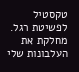טקסטיל לפשיטת רגל. מחלקת את העלבונות שלי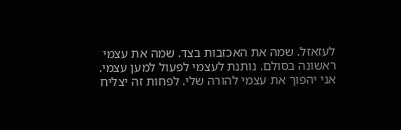לעזאזל. שמה את האכזבות בצד. שמה את עצמי ראשונה בסולם. נותנת לעצמי לפעול למען עצמי. אני יהפוך את עצמי להורה שלי. לפחות זה יצליח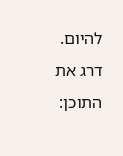להיום.
דרג את התוכן: